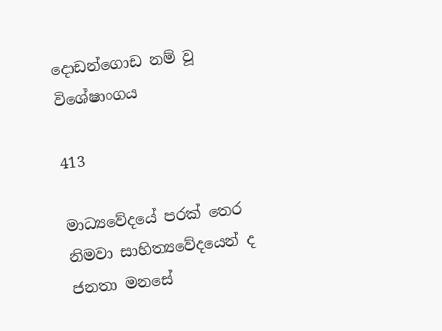දොඩන්ගොඩ නම් වූ විශේෂාංගය

413

මාධ්‍යවේදයේ පරක් තෙර නිමවා සාහිත්‍යවේදයෙන් ද ජනතා මනසේ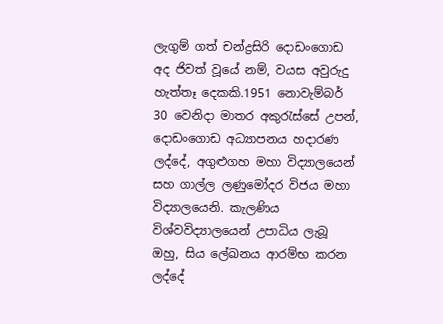ලැගුම් ගත් චන්ද්‍රසිරි දොඩංගොඩ අද ජිවත් වූයේ නම්, වයස අවුරුදු හැත්තෑ දෙකකි.1951 නොවැම්බර් 30 වෙනිදා මාතර අකුරැස්සේ උපන්, දොඩංගොඩ අධ්‍යාපනය හදාරණ ලද්දේ, අගුළුගහ මහා විද්‍යාලයෙන් සහ ගාල්ල ලණුමෝදර විජය මහා විද්‍යාලයෙනි. කැලණිය විශ්වවිද්‍යාලයෙන් උපාධිය ලැබූ ඔහු, සිය ලේඛනය ආරම්භ කරන ලද්දේ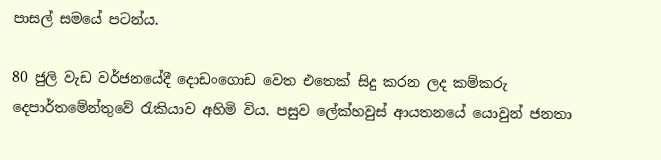පාසල් සමයේ පටන්ය.

80 ජුලි වැඩ වර්ජනයේදී දොඩංගොඩ වෙත එතෙක් සිදු කරන ලද කම්කරු දෙපාර්තමේන්තුවේ රැකියාව අහිමි විය. පසුව ලේක්හවුස් ආයතනයේ යොවුන් ජනතා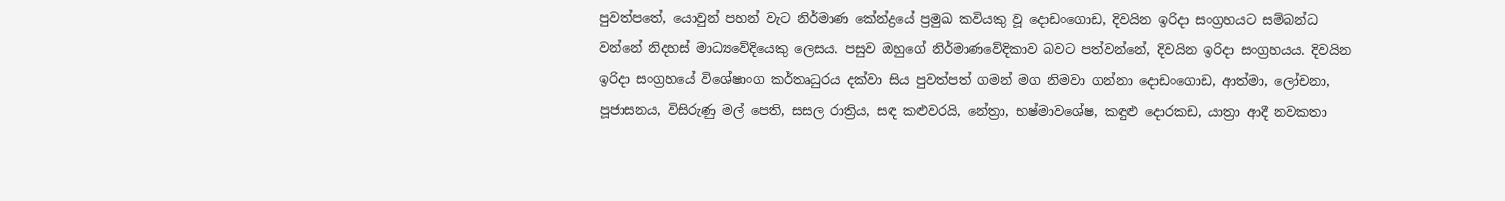පුවත්පතේ, යොවුන් පහන් වැට නිර්මාණ කේන්ද්‍රයේ ප්‍රමුඛ කවියකු වූ දොඩංගොඩ, දිවයින ඉරිදා සංග්‍රහයට සම්බන්ධ වන්නේ නිදහස් මාධ්‍යවේදියෙකු ලෙසය. පසුව ඔහුගේ නිර්මාණවේදිකාව බවට පත්වන්නේ, දිවයින ඉරිදා සංග්‍රහයය. දිවයින ඉරිදා සංග්‍රහයේ විශේෂාංග කර්තෘධුරය දක්වා සිය පුවත්පත් ගමන් මග නිමවා ගන්නා දොඩංගොඩ, ආත්මා, ලෝචනා, පූජාසනය, විසිරුණු මල් පෙති, සසල රාත්‍රිය, සඳ කළුවරයි, නේත්‍රා, භෂ්මාවශේෂ, කඳුළු දොරකඩ, යාත්‍රා ආදී නවකතා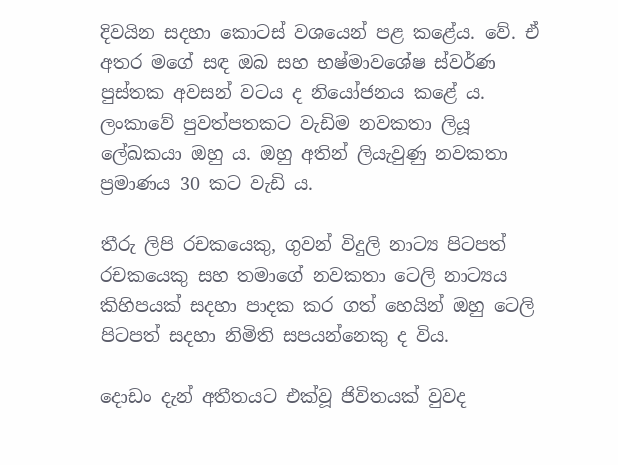දිවයින සදහා කොටස් වශයෙන් පළ කළේය. වේ. ඒ අතර මගේ සඳ ඔබ සහ භෂ්මාවශේෂ ස්වර්ණ පුස්තක අවසන් වටය ද නියෝජනය කළේ ය. ලංකාවේ පුවත්පතකට වැඩිම නවකතා ලියූ ලේඛකයා ඔහු ය. ඔහු අතින් ලියැවුණු නවකතා ප්‍රමාණය 30 කට වැඩි ය.

තීරු ලිපි රචකයෙකු, ගුවන් විදුලි නාට්‍ය පිටපත් රචකයෙකු සහ තමාගේ නවකතා ටෙලි නාට්‍යය කිහිපයක් සදහා පාදක කර ගත් හෙයින් ඔහු ටෙලි පිටපත් සදහා නිමිති සපයන්නෙකු ද විය.

දොඩං දැන් අතීතයට එක්වූ ජිවිතයක් වුවද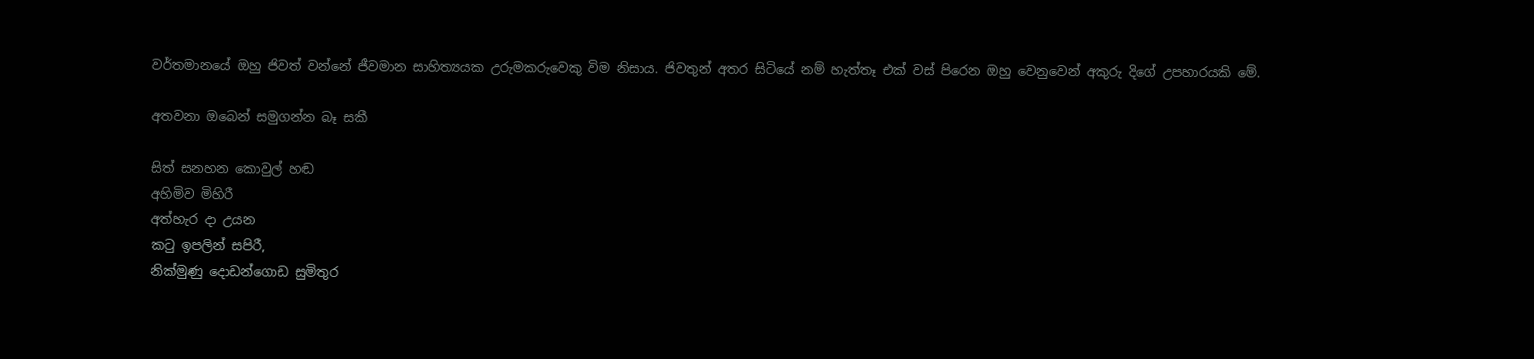වර්තමානයේ ඔහු ජිවත් වන්නේ ජීවමාන සාහිත්‍යයක උරුමකරුවෙකු විම නිසාය. ජිවතුන් අතර සිටියේ නම් හැත්තෑ එක් වස් පිරෙන ඔහු වෙනුවෙන් අකුරු දිගේ උපහාරයකි මේ.

අතවනා ඔබෙන් සමුගන්න බෑ සකී

සිත් සනහන කොවුල් හඬ
අහිමිව මිහිරී
අත්හැර දා උයන
කටු ඉපලින් සපිරී,
නික්මුණු දොඩන්ගොඩ සුමිතුර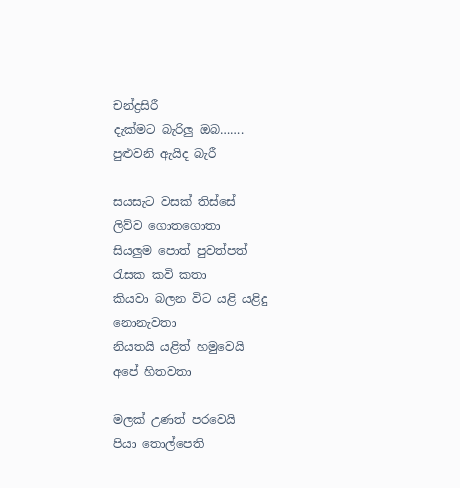චන්ද්‍රසිරී
දැක්මට බැරිලු ඔබ…….
පුළුවනි ඇයිද බැරී

සයසැට වසක් තිස්සේ
ලිව්ව ගොතගොතා
සියලුම පොත් පුවත්පත්
රැසක කවි කතා
කියවා බලන විට යළි යළිදු
නොනැවතා
නියතයි යළිත් හමුවෙයි
අපේ හිතවතා

මලක් උණත් පරවෙයි
පියා තොල්පෙති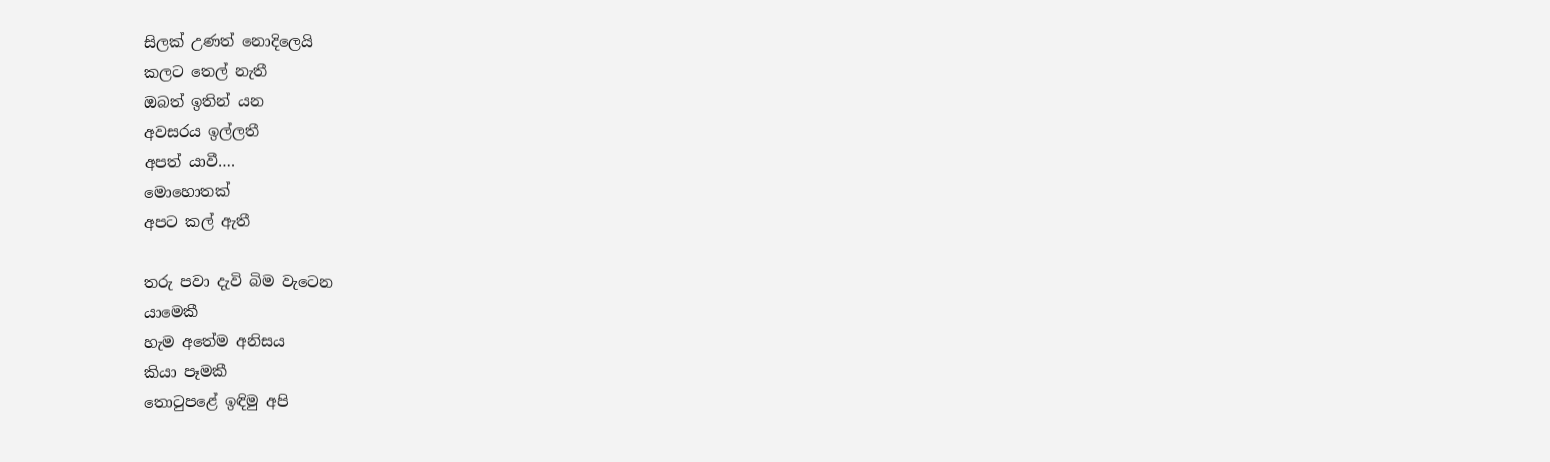සිලක් උණත් නොදිලෙයි
කලට තෙල් නැතී
ඔබත් ඉතින් යන
අවසරය ඉල්ලතී
අපත් යාවී….
මොහොතක්
අපට කල් ඇතී

තරු පවා දැවි බිම වැටෙන
යාමෙකී
හැම අතේම අනිසය
කියා පෑමකී
තොටුපළේ ඉඳිමු අපි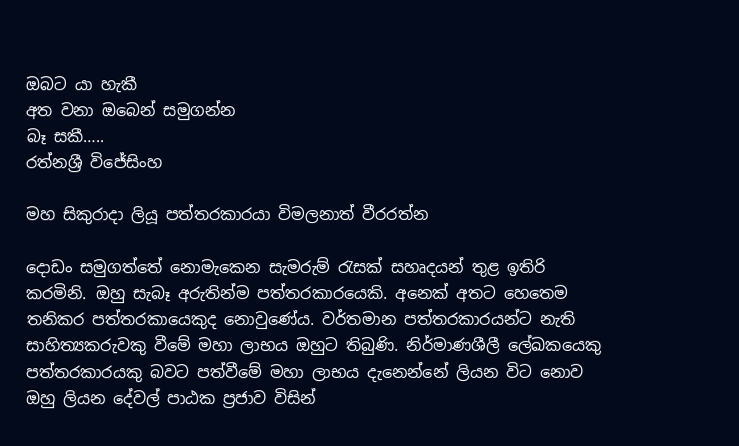ඔබට යා හැකී
අත වනා ඔබෙන් සමුගන්න
බෑ සකී…..
රත්නශ්‍රී විජේසිංහ

මහ සිකුරාදා ලියූ පත්තරකාරයා විමලනාත් වීරරත්න

දොඩං සමුගත්තේ නොමැකෙන සැමරුම් රැසක් සහෘදයන් තුළ ඉතිරි කරමිනි. ඔහු සැබෑ අරුතින්ම පත්තරකාරයෙකි. අනෙක් අතට හෙතෙම තනිකර පත්තරකායෙකුද නොවුණේය. වර්තමාන පත්තරකාරයන්ට නැති සාහිත්‍යකරුවකු වීමේ මහා ලාභය ඔහුට තිබුණි. නිර්මාණශීලී ලේඛකයෙකු පත්තරකාරයකු බවට පත්වීමේ මහා ලාභය දැනෙන්නේ ලියන විට නොව ඔහු ලියන දේවල් පාඨක ප්‍රජාව විසින්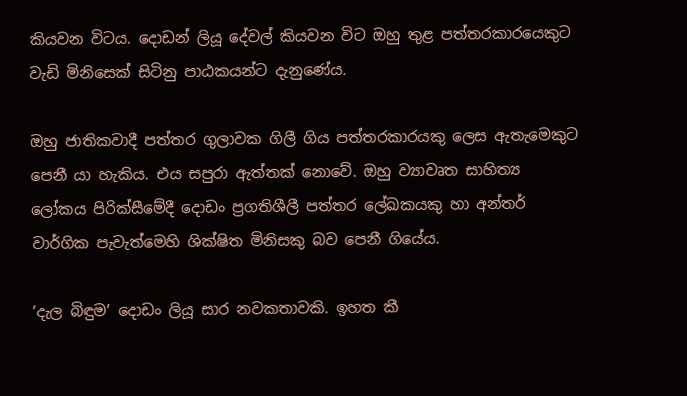කියවන විටය. දොඩන් ලියූ දේවල් කියවන විට ඔහු තුළ පත්තරකාරයෙකුට වැඩි මිනිසෙක් සිටිනු පාඨකයන්ට දැනුණේය.

ඔහු ජාතිකවාදී පත්තර ගුලාවක ගිලී ගිය පත්තරකාරයකු ලෙස ඇතැමෙකුට පෙනී යා හැකිය. එය සපුරා ඇත්තක් නොවේ. ඔහු ව්‍යාවෘත සාහිත්‍ය ලෝකය පිරික්සීමේදී දොඩං ප්‍රගතිශීලී පත්තර ලේඛකයකු හා අන්තර් වාර්ගික පැවැත්මෙහි ශික්ෂිත මිනිසකු බව පෙනී ගියේය.

‘දැල බිඳුම’ දොඩං ලියූ සාර නවකතාවකි. ඉහත කී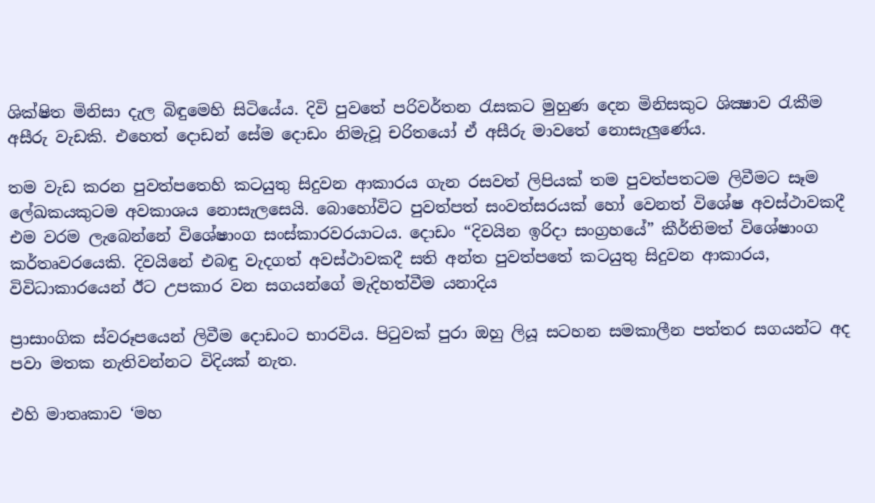ශික්ෂිත මිනිසා දැල බිඳුමෙහි සිටියේය. දිවි පුවතේ පරිවර්තන රැසකට මුහුණ දෙන මිනිසකුට ශික්‍ෂාව රැකීම අසීරු වැඩකි. එහෙත් දොඩන් සේම දොඩං නිමැවූ චරිතයෝ ඒ අසීරු මාවතේ නොසැලුණේය.

තම වැඩ කරන පුවත්පතෙහි කටයුතු සිදුවන ආකාරය ගැන රසවත් ලිපියක් තම පුවත්පතටම ලිවීමට සෑම ලේඛකයකුටම අවකාශය නොසැලසෙයි. බොහෝවිට පුවත්පත් සංවත්සරයක් හෝ වෙනත් විශේෂ අවස්ථාවකදී එම වරම ලැබෙන්නේ විශේෂාංග සංස්කාරවරයාටය. දොඩං “දිවයින ඉරිදා සංග්‍රහයේ” කීර්තිමත් විශේෂාංග කර්තෘවරයෙකි. දිවයිනේ එබඳු වැදගත් අවස්ථාවකදී සති අන්ත පුවත්පතේ කටයුතු සිදුවන ආකාරය, විවිධාකාරයෙන් ඊට උපකාර වන සගයන්ගේ මැදිහත්වීම යනාදිය

ප්‍රාසාංගික ස්වරූපයෙන් ලිවීම දොඩංට භාරවිය. පිටුවක් පුරා ඔහු ලියූ සටහන සමකාලීන පත්තර සගයන්ට අද පවා මතක නැතිවන්නට විදියක් නැත.

එහි මාතෘකාව ‘මහ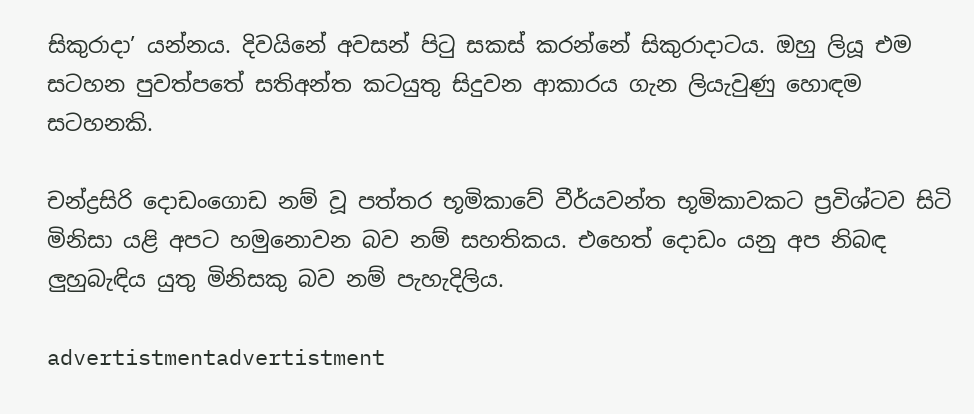සිකුරාදා’ යන්නය. දිවයිනේ අවසන් පිටු සකස් කරන්නේ සිකුරාදාටය. ඔහු ලියූ එම සටහන පුවත්පතේ සතිඅන්ත කටයුතු සිදුවන ආකාරය ගැන ලියැවුණු හොඳම සටහනකි.

චන්ද්‍රසිරි දොඩංගොඩ නම් වූ පත්තර භූමිකාවේ වීර්යවන්ත භූමිකාවකට ප්‍රවිශ්ටව සිටි මිනිසා යළි අපට හමුනොවන බව නම් සහතිකය. එහෙත් දොඩං යනු අප නිබඳ ලුහුබැඳිය යුතු මිනිසකු බව නම් පැහැදිලිය.

advertistmentadvertistment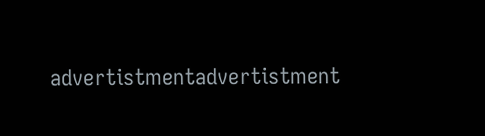advertistmentadvertistment